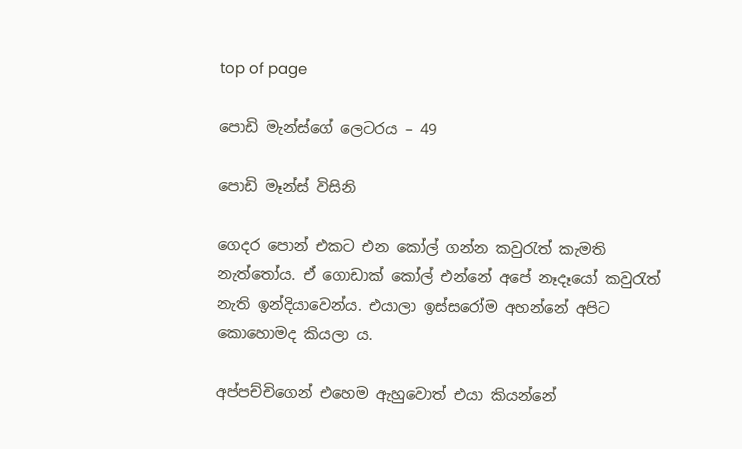top of page

පොඩි මැන්ස්ගේ ලෙටරය – 49

පොඩි මෑන්ස් විසිනි

ගෙදර පොන් එකට එන කෝල් ගන්න කවුරැත් කැමති නැත්තෝය. ඒ ගොඩාක් කෝල් එන්නේ අපේ නෑදෑයෝ කවුරැත් නැති ඉන්දියාවෙන්ය. එයාලා ඉස්සරෝම අහන්නේ අපිට කොහොමද කියලා ය.

අප්පච්චිගෙන් එහෙම ඇහුවොත් එයා කියන්නේ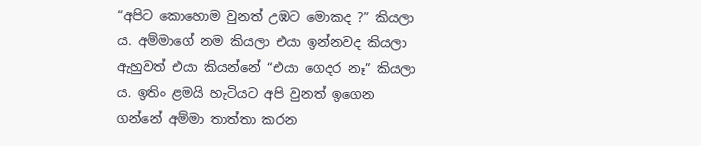“අපිට කොහොම වුනත් උඹට මොකද ?” කියලා ය. අම්මාගේ නම කියලා එයා ඉන්නවද කියලා ඇහුවත් එයා කියන්නේ “එයා ගෙදර නෑ” කියලා ය. ඉතිං ළමයි හැටියට අපි වුනත් ඉගෙන ගන්නේ අම්මා තාත්තා කරන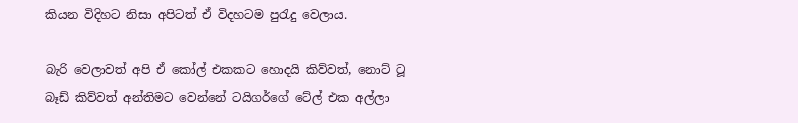කියන විදිහට නිසා අපිටත් ඒ විදහටම පුරැදු වෙලාය.

බැරි වෙලාවත් අපි ඒ කෝල් එකකට හොදයි කිව්වත්, නොට් ටූ බෑඩ් කිව්වත් අන්තිමට වෙන්නේ ටයිගර්ගේ ටේල් එක අල්ලා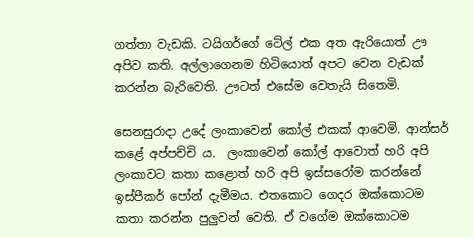ගත්තා වැඩකි. ටයිගර්ගේ ටේල් එක අත ඇරියොත් ඌ අපිව කති. අල්ලාගෙනම හිටියොත් අපට වෙන වැඩක් කරන්න බැරිවෙති. ඌටත් එසේම වෙතැයි සිතෙමි.

සෙනසුරාදා උදේ ලංකාවෙන් කෝල් එකක් ආවෙමි. ආන්සර් කළේ අප්පච්චි ය.  ලංකාවෙන් කෝල් ආවොත් හරි අපි ලංකාවට කතා කළොත් හරි අපි ඉස්සරෝම කරන්නේ ඉස්පීකර් පෝන් දැමීමය. එතකොට ගෙදර ඔක්කොටම කතා කරන්න පුලුවන් වෙති. ඒ වගේම ඔක්කොටම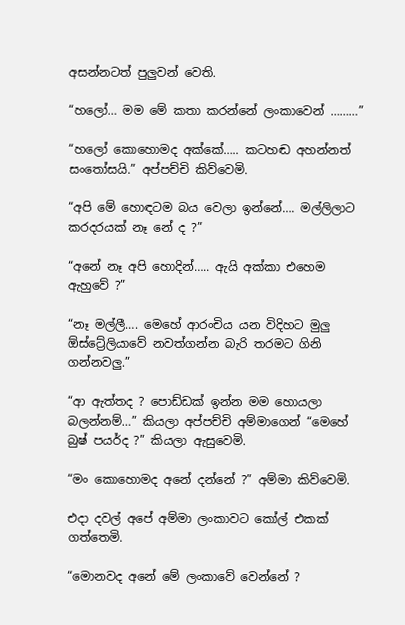අසන්නටත් පුලුවන් වෙති.

“හලෝ… මම මේ කතා කරන්නේ ලංකාවෙන් ………”

“හලෝ කොහොමද අක්කේ….. කටහඬ අහන්නත් සංතෝසයි.” අප්පච්චි කිව්වෙමි.

“අපි මේ හොඳටම බය වෙලා ඉන්නේ…. මල්ලිලාට කරදරයක් නෑ නේ ද ?”

“අනේ නෑ අපි හොදින්….. ඇයි අක්කා එහෙම ඇහුවේ ?”

“නෑ මල්ලී…. මෙහේ ආරංචිය යන විදිහට මුලු ඕස්ට්‍රේලියාවේ නවත්ගන්න බැරි තරමට ගිනි ගන්නවලු.”

“ආ ඇත්තද ? පොඩ්ඩක් ඉන්න මම හොයලා බලන්නම්…” කියලා අප්පච්චි අම්මාගෙන් “මෙහේ බුෂ් පයර්ද ?” කියලා ඇසුවෙමි.

“මං කොහොමද අනේ දන්නේ ?” අම්මා කිව්වෙමි.

එදා දවල් අපේ අම්මා ලංකාවට කෝල් එකක් ගත්තෙමි.

“මොනවද අනේ මේ ලංකාවේ වෙන්නේ ?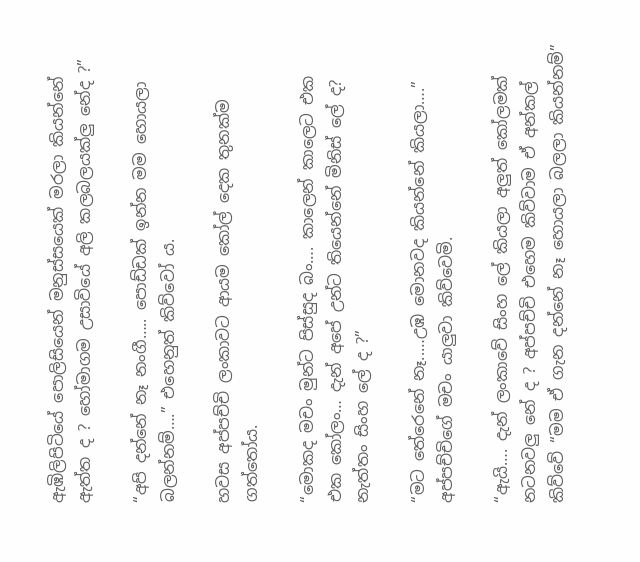ඇඹිලිපිටියේ පොලිසියෙන් මනුස්සයෙක් මරලා කියන්නේ ඇත්ත ද ? හෝමාගම උසාවියේ අලි කලබලයක්ලු නේද ?”

“අපි දන්නේ නෑ නංගී….. පොඩ්ඩක් ඉන්න මම හොයලා බලන්නම්….” එහෙනුත් කිව්වෝ ය.

හවස අප්පච්චි ලංකාවට ආයම කෝල් දෙක තුනක්ම ගත්තෝය.

“මොකද මචං මුන්ට පිස්සුද බං…. කාලෙන් කාලෙට එක එක කෝලං… දැන් අපේ උන්ට තියෙන්නේ මිනිස් ලේ ද? නැත්තං සිංහ ලේ ද ?”

“මට තේරෙනේ නෑ..…උඹ මොනවද කියන්නේ කියලා….” අප්පච්චිගේ මචං යාලුවා කිව්වෙමි.

“ඇයි…. දැන් ලංකාවේ සිංහ ලේ කියලා අලුත් කෝලමක් නටනවලු නේ ද ? අප්පච්චි එහෙම කිව්වාම ඒ අන්කල් කිව්වේ “මම ඒ ගැන දන්නේ නෑ හොයලා බලලා කියන්නම්”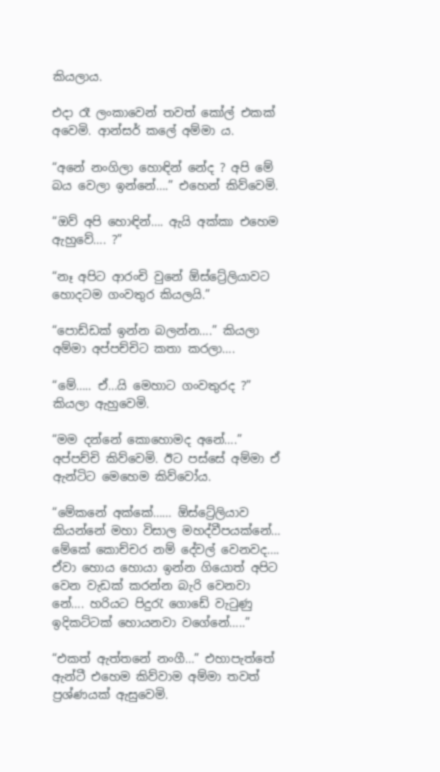කියලාය.

එදා රෑ ලංකාවෙන් තවත් කෝල් එකක් අවෙමි. ආන්සර් කලේ අම්මා ය.

“අනේ නංගිලා හොඳින් නේද ? අපි මේ බය වෙලා ඉන්නේ….” එහෙන් කිව්වෙමි.

“ඔව් අපි හොඳින්…. ඇයි අක්කා එහෙම ඇහුවේ…. ?”

“නෑ අපිට ආරංචි වුනේ ඕස්ට්‍රේලියාවට හොදටම ගංවතුර කියලයි.”

“පොඩ්ඩක් ඉන්න බලන්න….” කියලා අම්මා අප්පච්චිට කතා කරලා….

“මේ….. ඒ…යි මෙහාට ගංවතුරද ?” කියලා ඇහුවෙමි.

“මම දන්නේ කොහොමද අනේ….” අප්පච්චි කිව්වෙමි. ඊට පස්සේ අම්මා ඒ ඇන්ටිට මෙහෙම කිව්වෝය.

“මේකනේ අක්කේ…… ඕස්ට්‍රේලියාව කියන්නේ මහා විසාල මහද්වීපයක්නේ… මේකේ කොච්චර නම් දේවල් වෙනවද…. ඒවා හොය හොයා ඉන්න ගියොත් අපිට වෙන වැඩක් කරන්න බැරි වෙනවා නේ…. හරියට පිදුරැ ගොඩේ වැටුණු ඉදිකට්ටක් හොයනවා වගේනේ…..”

“එකත් ඇත්තනේ නංගී…” එහාපැත්තේ ඇන්ටී එහෙම කිව්වාම අම්මා තවත් ප්‍රශ්ණයක් ඇසුවෙමි.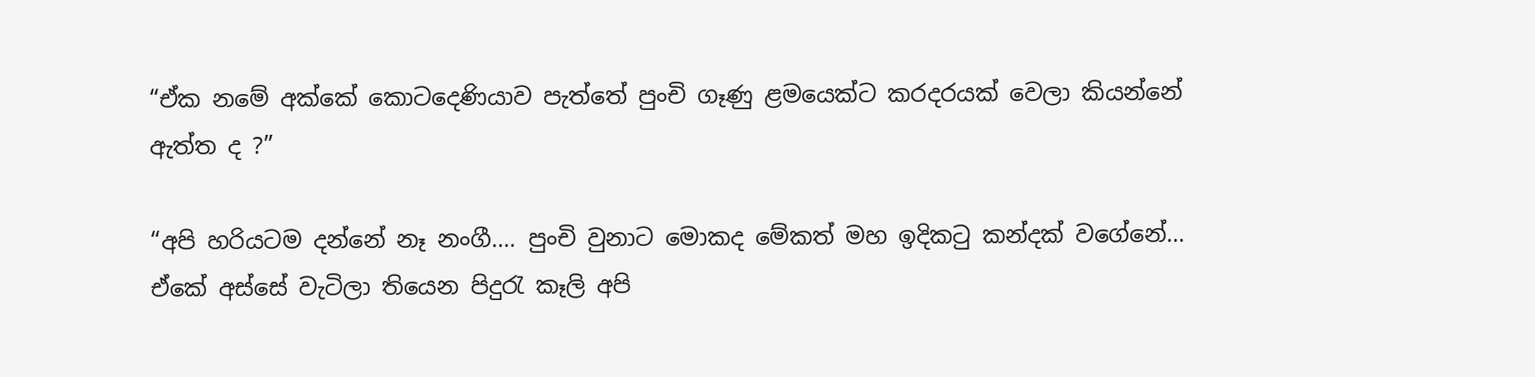“ඒක නමේ අක්කේ කොටදෙණියාව පැත්තේ පුංචි ගෑණු ළමයෙක්ට කරදරයක් වෙලා කියන්නේ ඇත්ත ද ?”

“අපි හරියටම දන්නේ නෑ නංගී…. පුංචි වුනාට මොකද මේකත් මහ ඉදිකටු කන්දක් වගේනේ… ඒකේ අස්සේ වැටිලා තියෙන පිදුරැ කෑලි අපි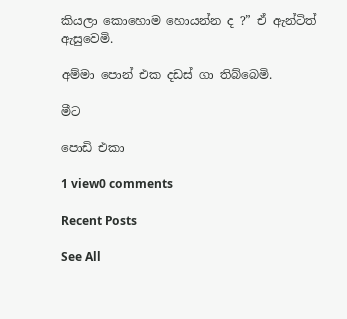කියලා කොහොම හොයන්න ද ?” ඒ ඇන්ටිත් ඇසුවෙමි.

අම්මා පොන් එක දඩස් ගා තිබ්බෙමි.

මීට

පොඩි එකා

1 view0 comments

Recent Posts

See All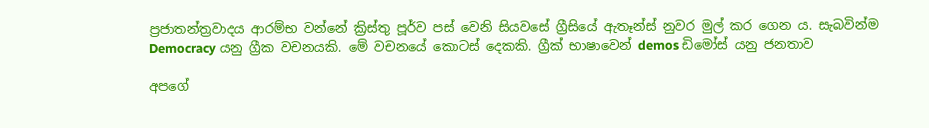ප්‍රජාතන්ත්‍රවාදය ආරම්භ වන්නේ ක්‍රිස්තු පූර්ව පස් වෙනි සියවසේ ග්‍රීසියේ ඇතෑන්ස් නුවර මුල් කර ගෙන ය. සැබවින්ම Democracy යනු ග්‍රීක වචනයකි. මේ වචනයේ කොටස් දෙකකි. ග්‍රීක් භාෂාවෙන් demos ඩිමෝස් යනු ජනතාව

අපගේ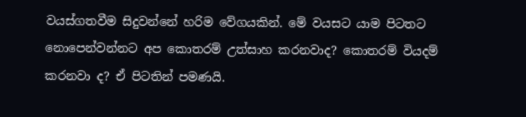වයස්ගතවීම සිදුවන්නේ හරිම වේගයකින්. මේ වයසට යාම පිටතට නොපෙන්වන්නට අප කොතරම් උත්සාහ කරනවාද? කොතරම් වියදම් කරනවා ද? ඒ පිටතින් පමණයි.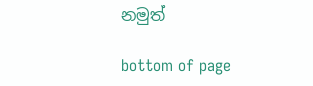නමුත්

bottom of page